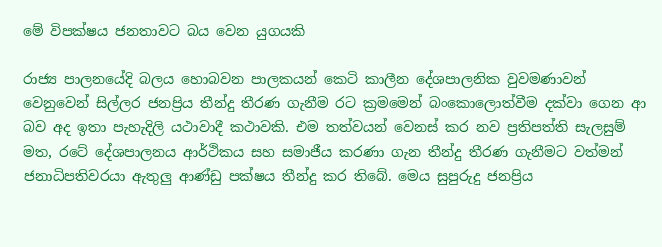මේ විපක්ෂය ජනතාවට බය වෙන යුගයකි

රාජ්‍ය පාලනයේදි බලය හොබවන පාලකයන් කෙටි කාලීන දේශපාලනික වුවමණාවන් වෙනුවෙන් සිල්ලර ජනප්‍රිය තීන්දු තීරණ ගැනීම රට ක්‍රමමෙන් බංකොලොත්වීම දක්වා ගෙන ආ බව අද ඉතා පැහැදිලි යථාවාදී කථාවකි. එම තත්වයන් වෙනස් කර නව ප්‍රතිපත්ති සැලසුම් මත, රටේ දේශපාලනය ආර්ථිකය සහ සමාජීය කරණා ගැන තීන්දු තීරණ ගැනීමට වත්මන් ජනාධිපතිවරයා ඇතුලු‍ ආණ්ඩු පක්ෂය තීන්දු කර තිබේ. මෙය සුපුරුදු ජනප්‍රිය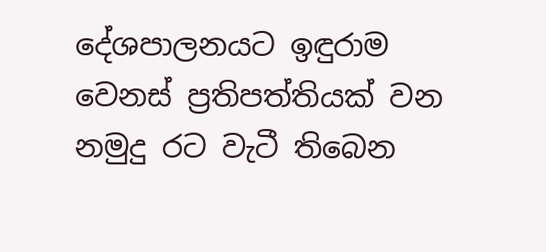දේශපාලනයට ඉඳුරාම වෙනස් ප්‍රතිපත්තියක් වන නමුදු රට වැටී තිබෙන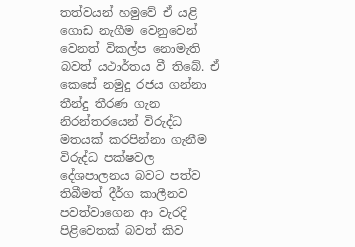තත්වයන් හමුවේ ඒ යළි ගොඩ නැගීම වෙනුවෙන් වෙනත් විකල්ප නොමැති බවත් යථාර්තය වී තිබේ. ඒ කෙසේ නමුදු රජය ගන්නා තීන්දු තීරණ ගැන නිරන්තරයෙන් විරුද්ධ මතයක් කරපින්නා ගැනීම විරුද්ධ පක්ෂවල දේශපාලනය බවට පත්ව තිබීමත් දීර්ග කාලීනව පවත්වාගෙන ආ වැරදි පිළිවෙතක් බවත් කිව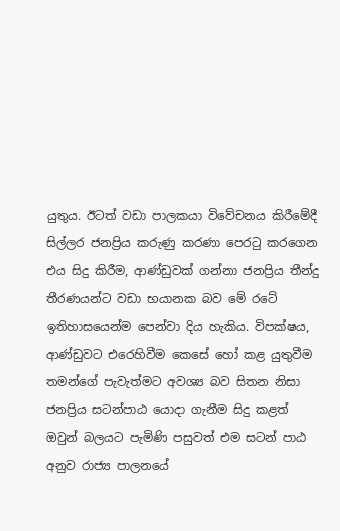යුතුය. ඊටත් වඩා පාලකයා විවේචනය කිරීමේදී සිල්ලර ජනප්‍රිය කරුණු කරණා පෙර‍ටු කරගෙන එය සිදු කිරීම, ආණ්ඩුවක් ගන්නා ජනප්‍රිය තීන්දු තීරණයන්ට වඩා භයානක බව මේ රටේ ඉතිහාසයෙන්ම පෙන්වා දිය හැකිය. විපක්ෂය, ආණ්ඩුවට එරෙහිවීම කෙසේ හෝ කළ යුතුවීම තමන්ගේ පැවැත්මට අවශ්‍ය බව සිතන නිසා ජනප්‍රිය සටන්පාඨ යොදා ගැනීම සිදු කළත් ඔවුන් බලයට පැමිණි පසුවත් එම සටන් පාඨ අනුව රාජ්‍ය පාලනයේ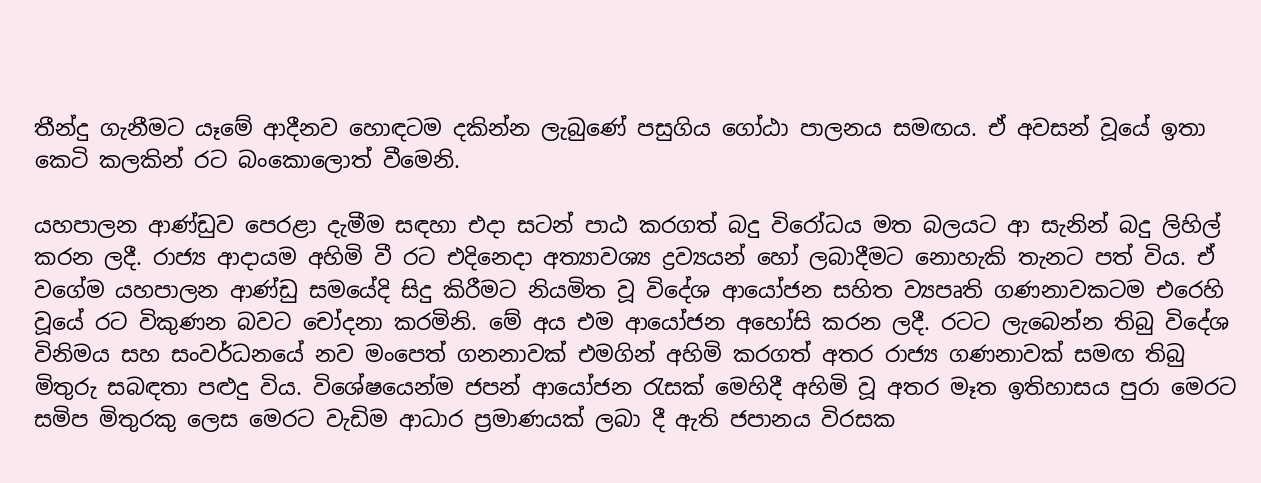තීන්දු ගැනීමට යෑමේ ආදීනව හොඳටම දකින්න ලැබුණේ පසුගිය ගෝඨා පාලනය සමඟය. ඒ අවසන් වූයේ ඉතා කෙටි කලකින් රට බංකොලොත් වීමෙනි.

යහපාලන ආණ්ඩුව පෙරළා දැමීම සඳහා එදා සටන් පාඨ කරගත් බදු විරෝධය මත බලයට ආ සැනින් බදු ලිහිල් කරන ලදී. රාජ්‍ය ආදායම අහිමි වී රට එදිනෙදා අත්‍යාවශ්‍ය‍ ද්‍රව්‍යයන් හෝ ලබාදීමට නොහැකි තැනට පත් විය. ඒ වගේම යහපාලන ආණ්ඩු සමයේදි සිදු කිරීමට නියමිත වූ විදේශ ආයෝජන සහිත ව්‍යපෘති ගණනාවකටම එරෙහි වූයේ රට විකුණන බවට චෝදනා කරමිනි. මේ අය එම ආයෝජන අහෝසි කරන ලදී. රටට ලැබෙන්න තිබු විදේශ විනිමය සහ සංවර්ධනයේ නව මංපෙත් ගනනාවක් එමගින් අහිමි කරගත් අතර රාජ්‍ය ගණනාවක් සමඟ තිබු මිතුරු සබඳතා පළුදු විය. විශේෂයෙන්ම ජපන් ආයෝජන රැසක් මෙහිදී අහිමි වූ අතර මෑත ඉතිහාසය පුරා මෙරට සමිප මිතුරකු ලෙස මෙරට වැඩිම ආධාර ප්‍රමාණයක් ලබා දී ඇති ජපානය විරසක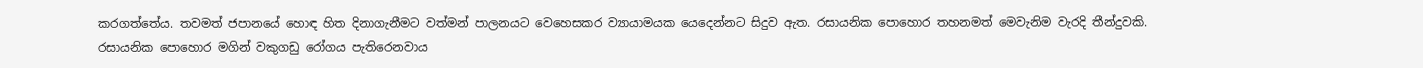කරගත්තේය. තවමත් ජපානයේ හොඳ හිත දිනාගැනීමට වත්මන් පාලනයට වෙහෙසකර ව්‍යායාමයක යෙදෙන්නට සිදුව ඇත. රසායනික පොහොර තහනමත් මෙවැනිම වැරදි තීන්දුවකි. රසායනික පොහොර මගින් වකුගඩු රෝගය පැතිරෙනවාය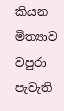කියන මිත්‍යාව වපුරා පැවැති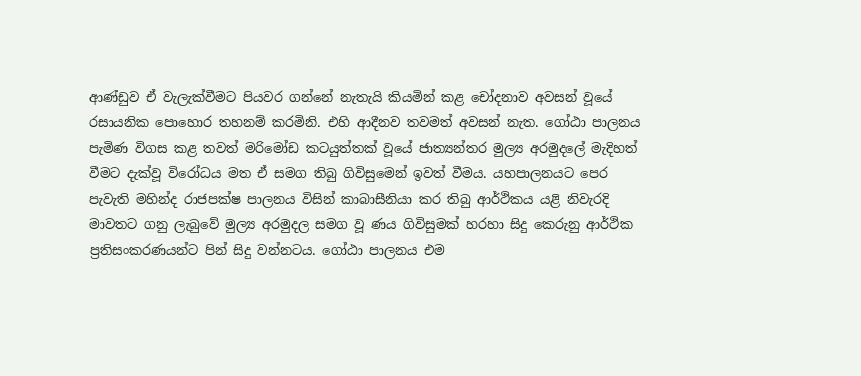ආණ්ඩුව ඒ වැලැක්වීමට පියවර ගන්නේ නැතැයි කියමින් කළ චෝදනාව අවසන් වූයේ රසායනික පොහොර තහනම් කරමිනි. එහි ආදීනව තවමත් අවසන් නැත. ගෝඨා පාලනය පැමිණ විගස කළ තවත් මරිමෝඩ කටයුත්තක් වූයේ ජාත්‍යන්තර මුල්‍ය අරමුදලේ මැදිහත් වීමට දැක්වූ විරෝධය මත ඒ සමග තිබු ගිවිසුමෙන් ඉවත් වීමය. යහපාලනයට පෙර පැවැති මහින්ද රාජපක්ෂ පාලනය විසින් කාබාසීනියා කර තිබු ආර්ථිකය යළි නිවැරදි මාවතට ගනු ලැබුවේ මුල්‍ය අරමුදල සමග වූ ණය ගිවිසුමක් හරහා සිදු කෙරුනු ආර්ථික ප්‍රතිසංකරණයන්ට පින් සිදු වන්නටය. ගෝඨා පාලනය එම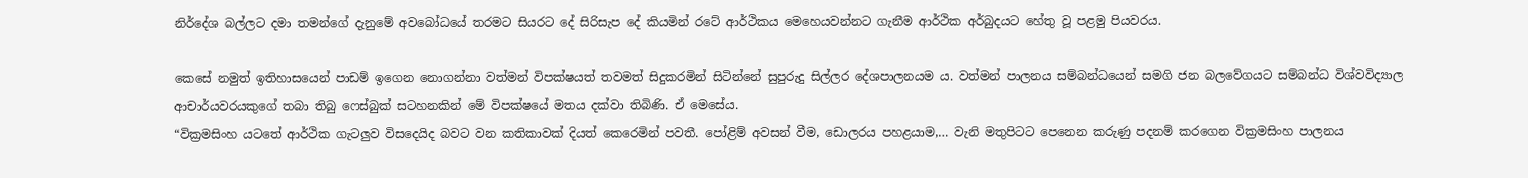නිර්දේශ බල්ලට දමා තමන්ගේ දැනුමේ අවබෝධයේ තරමට සියරට දේ සිරිසැප දේ කියමින් රටේ ආර්ථිකය මෙහෙයවන්නට ගැනීම ආර්ථික අර්බුදයට හේතු වූ පළමු පියවරය.

කෙසේ නමුත් ඉතිහාසයෙන් පාඩම් ඉගෙන නොගන්නා වත්මන් විපක්ෂයත් තවමත් සිදුකරමින් සිටින්නේ සුපුරුදු සිල්ලර දේශපාලනයම ය. වත්මන් පාලනය සම්බන්ධයෙන් සමගි ජන බලවේගයට සම්බන්ධ විශ්වවිද්‍යාල ආචාර්යවරයකුගේ තබා තිබු ෆෙස්බුක් සටහනකින් මේ විපක්ෂයේ මතය දක්වා තිබිණි. ඒ මෙසේය.
“වික්‍රමසිංහ යටතේ ආර්ථික ගැටලු‍ව විසදෙයිද බවට වන කතිකාවක් දියත් කෙරෙමින් පවතී. පෝළිම් අවසන් වීම, ඩොලරය පහළයාම,… වැනි මතුපිටට පෙනෙන කරුණු පදනම් කරගෙන වික්‍රමසිංහ පාලනය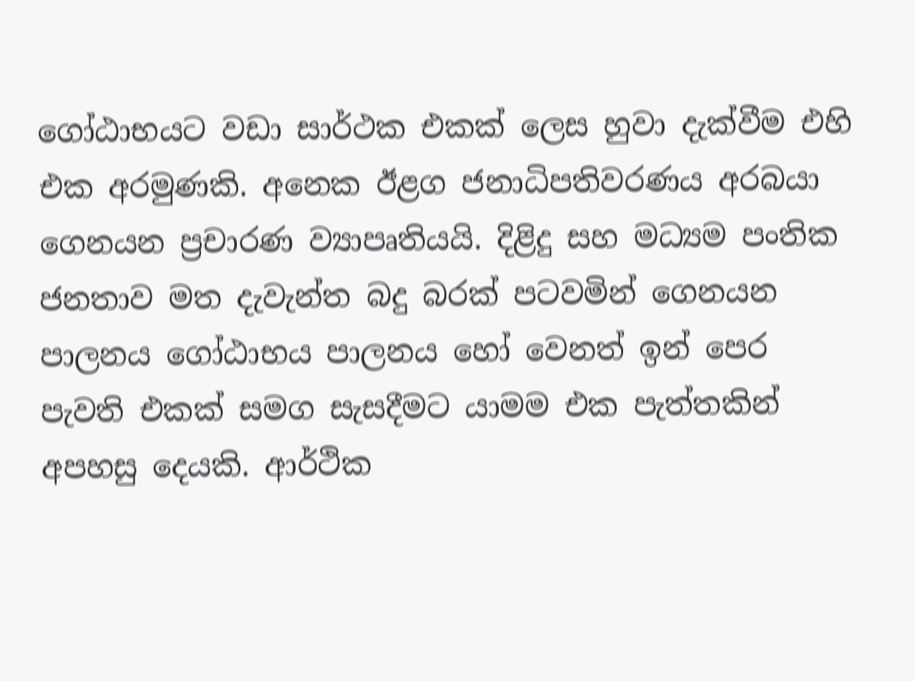ගෝඨාභයට වඩා සාර්ථක එකක් ලෙස හුවා දැක්වීම එහි එක අරමුණකි. අනෙක ඊළග ජනාධිපතිවරණය අරබයා ගෙනයන ප්‍රචාරණ ව්‍යාපෘතියයි. දිළිදු සහ මධ්‍යම පංතික ජනතාව මත දැවැන්ත බදු බරක් පටවමින් ගෙනයන පාලනය ගෝඨාභය පාලනය හෝ වෙනත් ඉන් පෙර පැවති එකක් සමග සැසදීමට යාමම එක පැත්තකින් අපහසු දෙයකි. ආර්ථික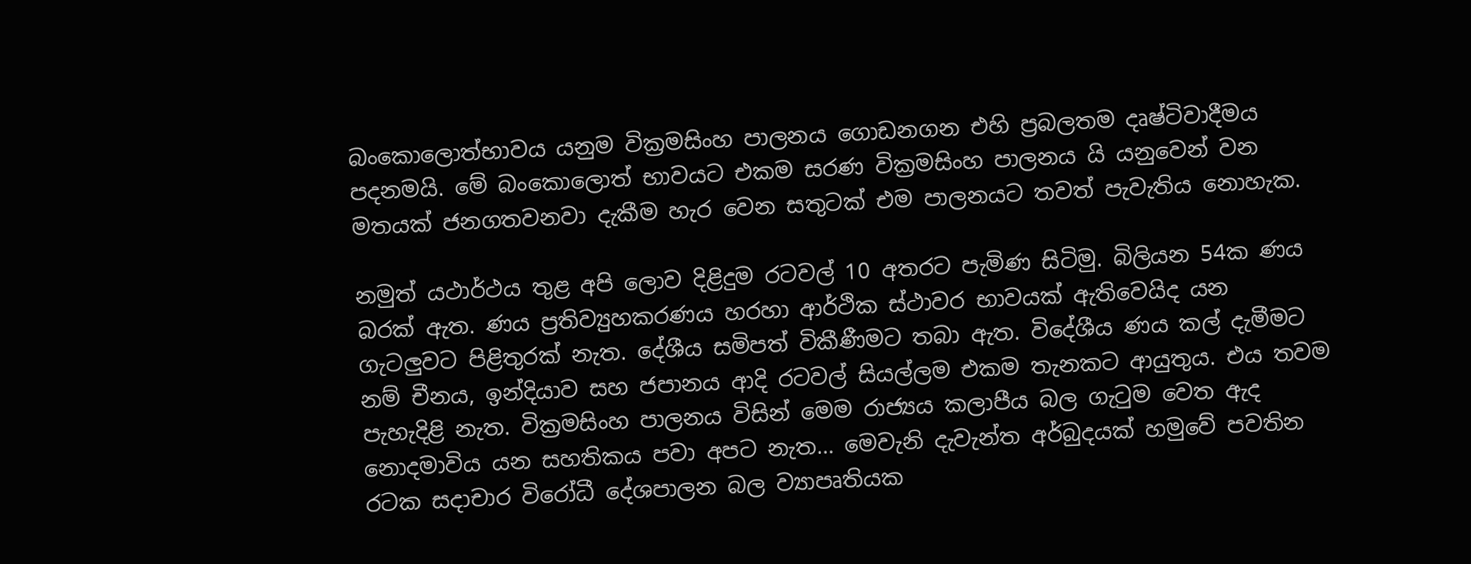බංකොලොත්භාවය යනුම වික්‍රමසිංහ පාලනය ගොඩනගන එහි ප්‍රබලතම දෘෂ්ටිවාදීමය පදනමයි. මේ බංකොලොත් භාවයට එකම සරණ වික්‍රමසිංහ පාලනය යි යනුවෙන් වන මතයක් ජනගතවනවා දැකීම හැර වෙන සතුටක් එම පාලනයට තවත් පැවැතිය නොහැක.

නමුත් යථාර්ථය තුළ අපි ලොව දිළිදුම රටවල් 10 අතරට පැමිණ සිටිමු. බිලියන 54ක ණය බරක් ඇත. ණය ප්‍රතිව්‍යුහකරණය හරහා ආර්ථික ස්ථාවර භාවයක් ඇතිවෙයිද යන ගැටලු‍වට පිළිතුරක් නැත. දේශීය සමිපත් විකීණීමට තබා ඇත. විදේශීය ණය කල් දැමීමට නම් චීනය, ඉන්දියාව සහ ජපානය ආදි රටවල් සියල්ලම එකම තැනකට ආයුතුය. එය තවම පැහැදිළි නැත. වික්‍රමසිංහ පාලනය විසින් මෙම රාජ්‍යය කලාපීය බල ගැටුම වෙත ඇද නොදමාවිය යන සහතිකය පවා අපට නැත… මෙවැනි දැවැන්ත අර්බුදයක් හමුවේ පවතින රටක සදාචාර විරෝධී දේශපාලන බල ව්‍යාපෘතියක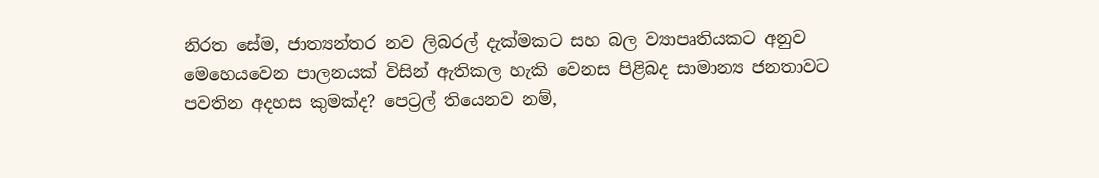නිරත සේම, ජාත්‍යන්තර නව ලිබරල් දැක්මකට සහ බල ව්‍යාපෘතියකට අනුව මෙහෙයවෙන පාලනයක් විසින් ඇතිකල හැකි වෙනස පිළිබද සාමාන්‍ය ජනතාවට පවතින අදහස කුමක්ද? පෙට්‍රල් තියෙනව නම්,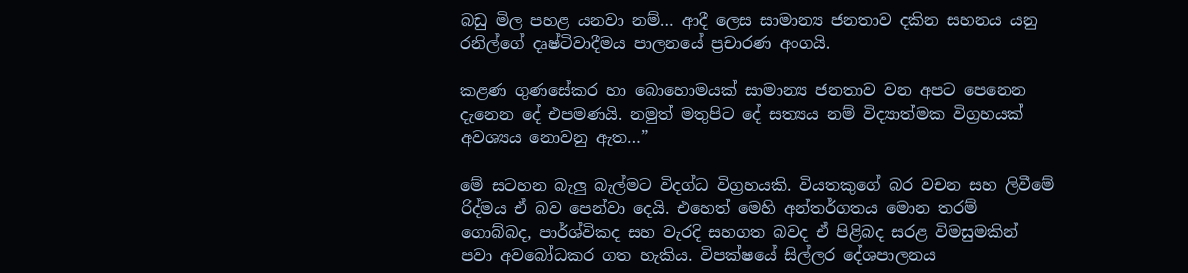බඩු මිල පහළ යනවා නම්… ආදී ලෙස සාමාන්‍ය ජනතාව දකින සහනය යනු රනිල්ගේ දෘෂ්ටිවාදීමය පාලනයේ ප්‍රචාරණ අංගයි.

කළණ ගුණසේකර හා බොහොමයක් සාමාන්‍ය ජනතාව වන අපට පෙනෙන දැනෙන දේ එපමණයි. නමුත් මතුපිට දේ සත්‍යය නම් විද්‍යාත්මක විග්‍රහයක් අවශ්‍යය නොවනු ඇත…”

මේ සටහන බැලු‍ බැල්මට විදග්ධ විග්‍රහයකි. වියතකුගේ බර වචන සහ ලිවීමේ රිද්මය ඒ බව පෙන්වා දෙයි. එහෙත් මෙහි අන්තර්ගතය මොන තරම් ගොබ්බද, පාර්ශ්විකද සහ වැරදි සහගත බවද ඒ පිළිබද සරළ විමසුමකින් පවා අවබෝධකර ගත හැකිය. විපක්ෂයේ සිල්ලර දේශපාලනය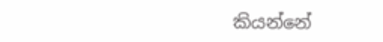කියන්නේ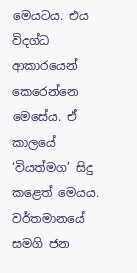මෙයටය. එය විදග්ධ ආකාරයෙන් කෙරෙන්නෙ මෙසේය. ඒ කාලයේ ‘වියත්මග’ සිදු කළෙත් මෙයය. වර්තමානයේ සමගි ජන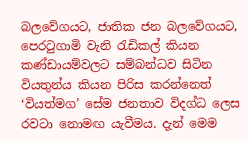බලවේගයට, ජාතික ජන බලවේගයට, පෙරටුගාමි වැනි රැඩිකල් කියන කණ්ඩායම්වලට සම්බන්ධව සිටින වියතුන්ය කියන පිරිස කරන්නෙත් ‘වියත්මග’ සේම ජනතාව විදග්ධ ලෙස රවටා නොමඟ යැවීමය. දැන් මෙම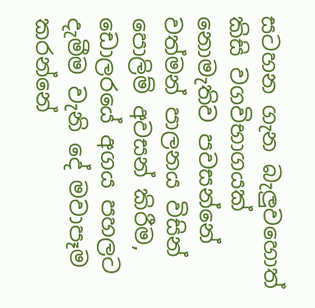සටහන ගැන බැලු‍වහොත් කිසි වගවිභාගයක් නොමැතිව පවසන්නේ වත්මන් පාලනය විසින් පොලිම් අවසන් කිරීම, ඩොලරයේ අගය පහලට දැමීම වැනි දේ මවාපෑම කරන්නේ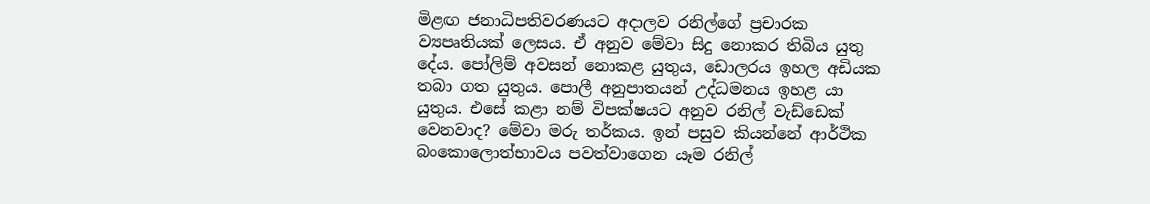මිළඟ ජනාධිපතිවරණයට අදාලව රනිල්ගේ ප්‍රචාරක ව්‍යපෘතියක් ලෙසය. ඒ අනුව මේවා සිදු නොකර තිබිය යුතු දේය. පෝලිම් අවසන් නොකළ යුතුය, ඩොලරය ඉහල අඩියක තබා ගත යුතුය. පොලී අනුපාතයන් උද්ධමනය ඉහළ යා යුතුය. එසේ කළා නම් විපක්ෂයට අනුව රනිල් වැඩ්ඩෙක් වෙනවාද? මේවා මරු තර්කය. ඉන් පසුව කියන්නේ ආර්ථික බංකොලොත්භාවය පවත්වාගෙන යෑම රනිල්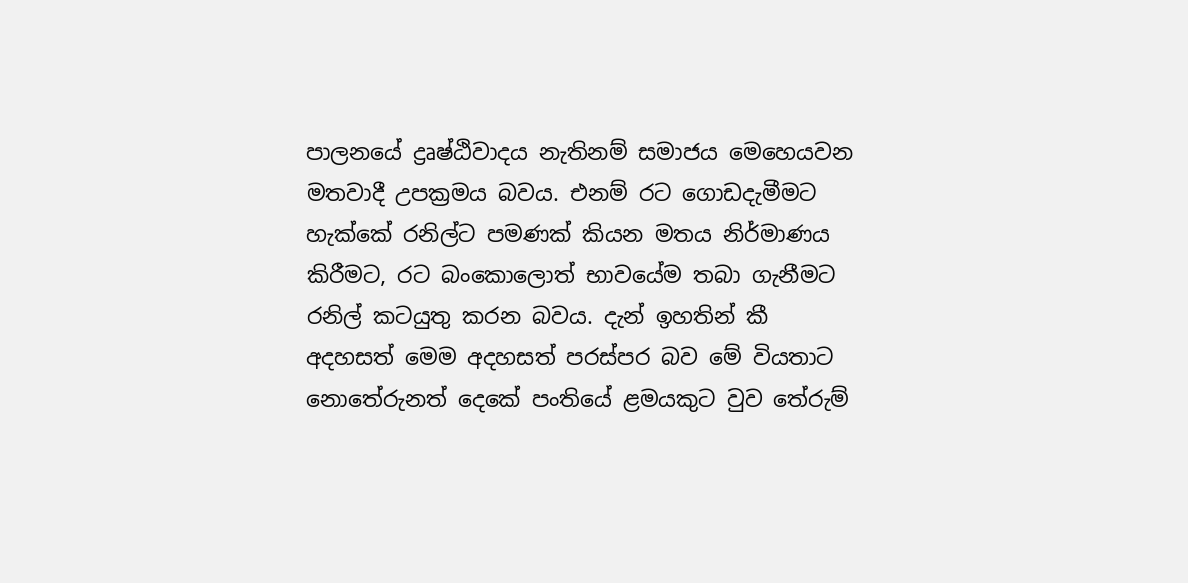පාලනයේ ද්‍රෘෂ්ඨිවාදය නැතිනම් සමාජය මෙහෙයවන මතවාදී උපක්‍රමය බවය. එනම් රට ගොඩදැමීමට හැක්කේ රනිල්ට පමණක් කියන මතය නිර්මාණය කිරීමට, රට බංකොලොත් භාවයේම තබා ගැනීමට රනිල් කටයුතු කරන බවය. දැන් ඉහතින් කී අදහසත් මෙම අදහසත් පරස්පර බව මේ වියතාට නොතේරුනත් දෙකේ පංතියේ ළමයකුට වුව තේරුම්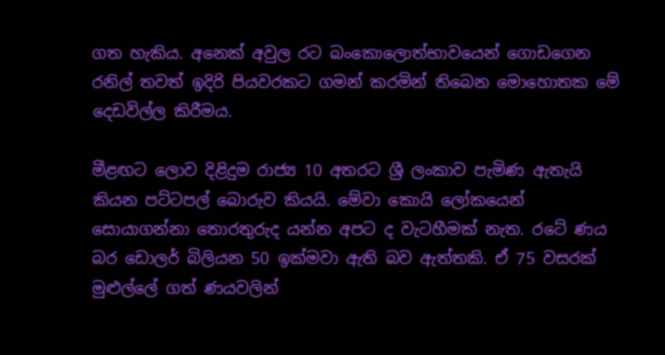ගත හැකිය. අනෙක් අවුල රට බංකොලොත්භාවයෙන් ගොඩගෙන රනිල් තවත් ඉදිරි පියවරකට ගමන් කරමින් තිබෙන මොහොතක මේ දෙඩවිල්ල කිරීමය.

මීළඟට ලොව දිළිදුම රාජ්‍ය 10 අතරට ශ්‍රී ලංකාව පැමිණ ඇතැයි කියන පට්ටපල් බොරුව කියයි. මේවා කොයි ලෝකයෙන් සොයාගන්නා තොරතුරුද යන්න අපට ද වැටහීමක් නැත. රටේ ණය බර ඩොලර් බිලියන 50 ඉක්මවා ඇති බව ඇත්තකි. ඒ 75 වසරක් මුළුල්ලේ ගත් ණයවලින්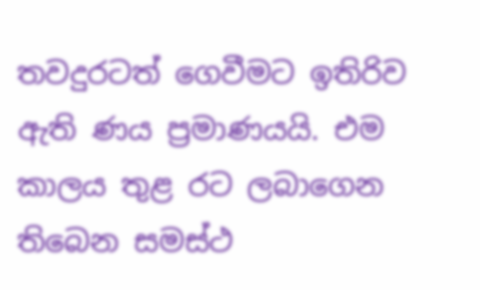තවදුරටත් ගෙවීමට ඉතිරිව ඇති ණය ප්‍රමාණයයි. එම කාලය තුළ රට ලබාගෙන තිබෙන සමස්ථ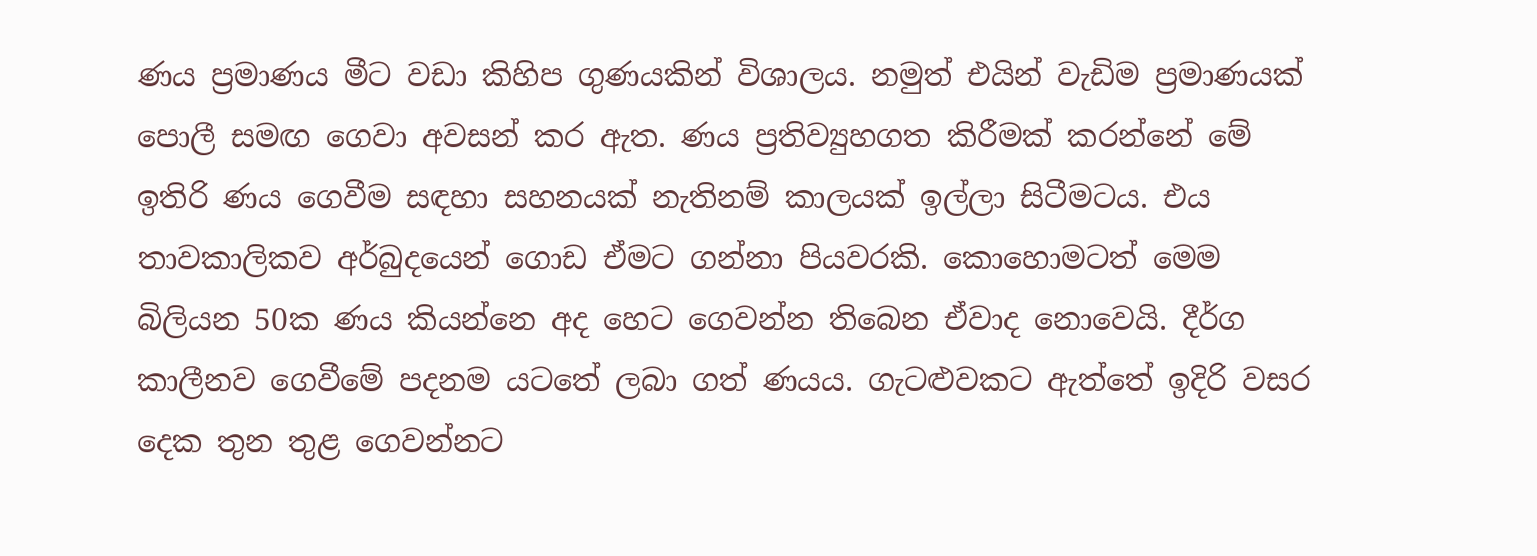ණය ප්‍රමාණය මීට වඩා කිහිප ගුණයකින් විශාලය. නමුත් එයින් වැඩිම ප්‍රමාණයක් පොලී සමඟ ගෙවා අවසන් කර ඇත. ණය ප්‍රතිව්‍යුහගත කිරීමක් කරන්නේ මේ ඉතිරි ණය ගෙවීම සඳහා සහනයක් නැතිනම් කාලයක් ඉල්ලා සිටීමටය. එය තාවකාලිකව අර්බුදයෙන් ගොඩ ඒමට ගන්නා පියවරකි. කොහොමටත් මෙම බිලියන 50ක ණය කියන්නෙ අද හෙට ගෙවන්න තිබෙන ඒවාද නොවෙයි. දීර්ග කාලීනව ගෙවීමේ පදනම යටතේ ලබා ගත් ණයය. ගැටළුවකට ඇත්තේ ඉදිරි වසර දෙක තුන තුළ ගෙවන්නට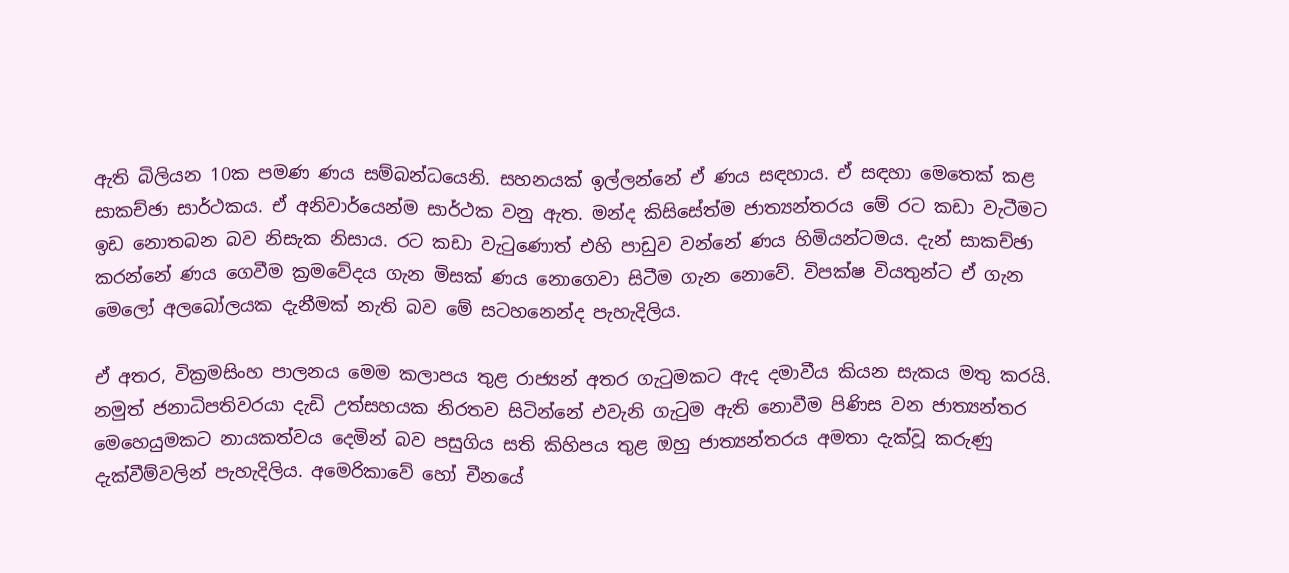ඇති බිලියන 10ක පමණ ණය සම්බන්ධයෙනි. සහනයක් ඉල්ලන්නේ ඒ ණය සඳහාය. ඒ සඳහා මෙතෙක් කළ සාකච්ඡා සාර්ථකය. ඒ අනිවාර්යෙන්ම සාර්ථක වනු ඇත. මන්ද කිසිසේත්ම ජාත්‍යන්තරය මේ රට කඩා වැටීමට ඉඩ නොතබන බව නිසැක නිසාය. රට කඩා වැටුණොත් එහි පාඩුව වන්නේ ණය හිමියන්ටමය. දැන් සාකච්ඡා කරන්නේ ණය ගෙවීම ක්‍රමවේදය ගැන මිසක් ණය නොගෙවා සිටීම ගැන නොවේ. විපක්ෂ වියතුන්ට ඒ ගැන මෙලෝ අලබෝලයක දැනීමක් නැති බව මේ සටහනෙන්ද පැහැදිලිය.

ඒ අතර, වික්‍රමසිංහ පාලනය මෙම කලාපය තුළ රාජ්‍යන් අතර ගැටුමකට ඇද දමාවීය කියන සැකය මතු කරයි. නමුත් ජනාධිපතිවරයා දැඩි උත්සහයක නිරතව සිටින්නේ එවැනි ගැටුම ඇති නොවීම පිණිස වන ජාත්‍යන්තර මෙහෙයුමකට නායකත්වය දෙමින් බව පසුගිය සති කිහිපය තුළ ඔහු ජාත්‍යන්තරය අමතා දැක්වූ කරුණු දැක්වීම්වලින් පැහැදිලිය. අමෙරිකාවේ හෝ චීනයේ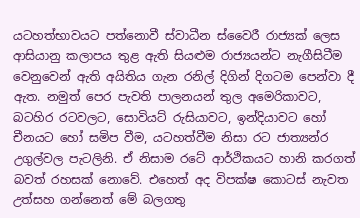යටහත්භාවයට පත්නොවී ස්වාධීන ස්වෛරී රාජ්‍යක් ලෙස ආසියානු කලාපය තුළ ඇති සියළුම රාජ්‍යයන්ට නැගීසිටීම වෙනුවෙන් ඇති අයිතිය ගැන රනිල් දිගින් දිගටම පෙන්වා දී ඇත. නමුත් පෙර පැවති පාලනයන් තුල අමෙරිකාවට, බටහිර රටවලට, සොවියට් රුසියාවට, ඉන්දියාවට හෝ චීනයට හෝ සමිප වීම, යටහත්වීම නිසා රට ජාත්‍යන්ර උගුල්වල පැටලිනි. ඒ නිසාම රටේ ආර්ථිකයට හානි කරගත් බවත් රහසක් නොවේ. එහෙත් අද විපක්ෂ කොටස් නැවත උත්සහ ගන්නෙත් මේ බලගතු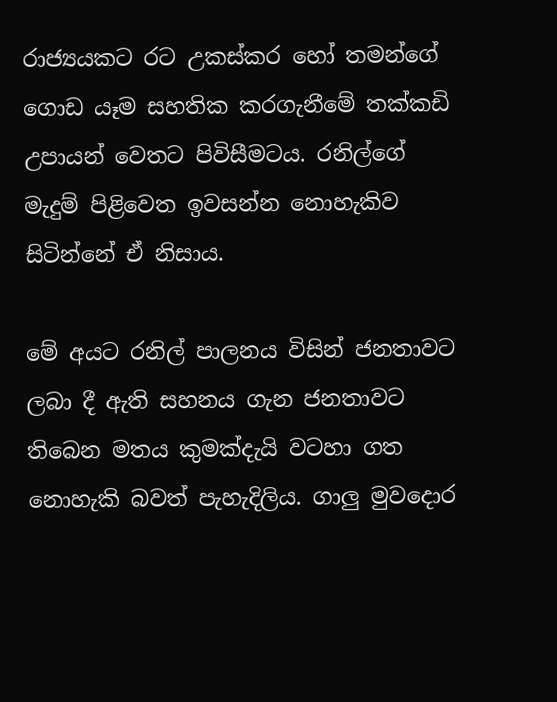රාජ්‍යයකට රට උකස්කර හෝ තමන්ගේ ගොඩ යෑම සහතික කරගැනීමේ තක්කඩි උපායන් වෙතට පිවිසීමටය. රනිල්ගේ මැදුම් පිළිවෙත ඉවසන්න නොහැකිව සිටින්නේ ඒ නිසාය.

මේ අයට රනිල් පාලනය විසින් ජනතාවට ලබා දී ඇති සහනය ගැන ජනතාවට තිබෙන මතය කුමක්දැයි වටහා ගත නොහැකි බවත් පැහැදිලිය. ගාලු‍ මුවදොර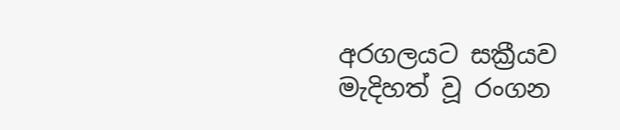අරගලයට සක්‍රීයව මැදිහත් වූ රංගන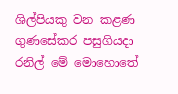ශිල්පියකු වන කළණ ගුණසේකර පසුගියදා රනිල් මේ මොහොතේ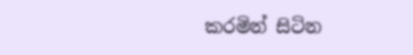කරමින් සිටින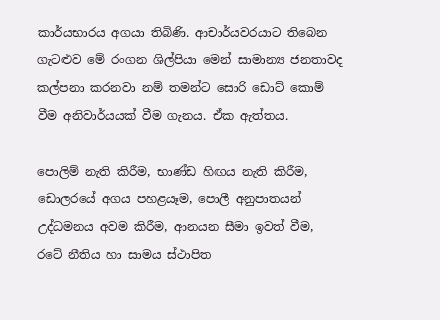කාර්යභාරය අගයා තිබිණි. ආචාර්යවරයාට තිබෙන ගැටළුව මේ රංගන ශිල්පියා මෙන් සාමාන්‍ය ජනතාවද කල්පනා කරනවා නම් තමන්ට සොරි ඩොට් කොම් වීම අනිවාර්යයක් වීම ගැනය. ඒක ඇත්තය.

පොලිම් නැති කිරීම, භාණ්ඩ හිඟය නැති කිරීම, ඩොලරයේ අගය පහළයෑම, පොලී අනුපාතයන් උද්ධමනය අවම කිරීම, ආනයන සීමා ඉවත් වීම, රටේ නීතිය හා සාමය ස්ථාපිත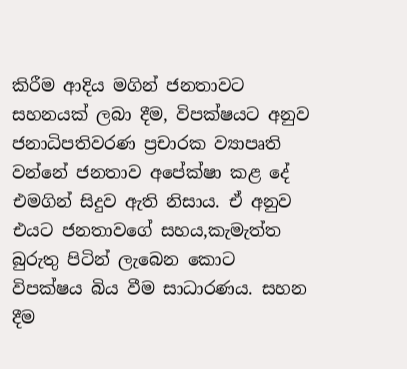කිරීම ආදිය මගින් ජනතාවට සහනයක් ලබා දීම, විපක්ෂයට අනුව ජනාධිපතිවරණ ප්‍රචාරක ව්‍යාපෘති වන්නේ ජනතාව අපේක්ෂා කළ දේ එමගින් සිදුව ඇති නිසාය. ඒ අනුව එයට ජනතාවගේ සහය,කැමැත්ත බුරුතු පිටින් ලැබෙන කොට විපක්ෂය බිය වීම සාධාරණය. සහන දීම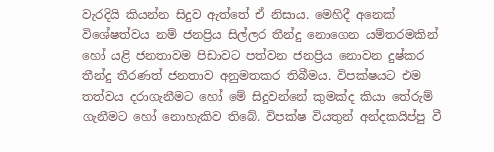වැරදියි කියන්න සිදුව ඇත්තේ ඒ නිසාය. මෙහිදී අනෙක් විශේෂත්වය නම් ජනප්‍රිය සිල්ලර තීන්දු නොගෙන යම්තරමකින් හෝ යළි ජනතාවම පිඩාවට පත්වන ජනප්‍රිය නොවන දුෂ්කර තීන්දු තීරණත් ජනතාව අනුමතකර තිබීමය. විපක්ෂයට එම තත්වය දරාගැනීමට හෝ මේ සිදුවන්නේ කුමක්ද කියා තේරුම් ගැනීමට හෝ නොහැකිව තිබේ. විපක්ෂ වියතුන් අන්දකයිප්පු වී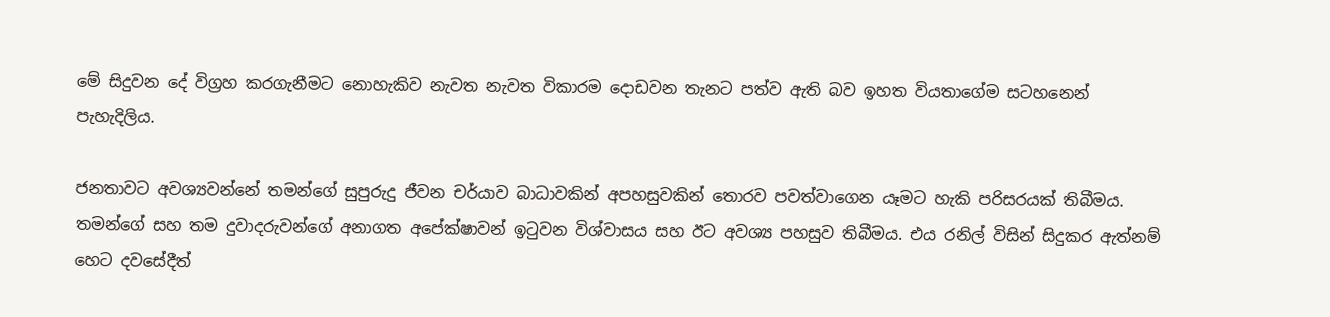මේ සිදුවන දේ විග්‍රහ කරගැනීමට නොහැකිව නැවත නැවත විකාරම දොඩවන තැනට පත්ව ඇති බව ඉහත වියතාගේම සටහනෙන් පැහැදිලිය.

ජනතාවට අවශ්‍යවන්නේ තමන්ගේ සුපුරුදු ජීවන චර්යාව බාධාවකින් අපහසුවකින් තොරව පවත්වාගෙන යෑමට හැකි පරිසරයක් තිබීමය. තමන්ගේ සහ තම දුවාදරුවන්ගේ අනාගත අපේක්ෂාවන් ඉටුවන විශ්වාසය සහ ඊට අවශ්‍ය පහසුව තිබීමය. එය රනිල් විසින් සිදුකර ඇත්නම් හෙට දවසේදීත්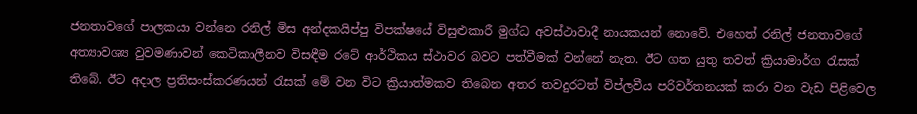ජනතාවගේ පාලකයා වන්නෙ රනිල් මිස අන්දකයිප්පු විපක්ෂයේ විසුළුකාරී මුග්ධ අවස්ථාවාදී නායකයන් නොවේ. එහෙත් රනිල් ජනතාවගේ අත්‍යාවශ්‍ය වුවමණාවන් කෙටිකාලීනව විසඳීම රටේ ආර්ථිකය ස්ථාවර බවට පත්වීමක් වන්නේ නැත. ඊට ගත යුතු තවත් ක්‍රියාමාර්ග රැසක් තිබේ. ඊට අදාල ප්‍රතිසංස්කරණයන් රැසක් මේ වන විට ක්‍රියාත්මකව තිබෙන අතර තවදුරටත් විප්ලවීය පරිවර්තනයක් කරා වන වැඩ පිළිවෙල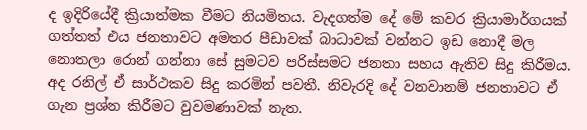ද ඉදිරියේදී ක්‍රියාත්මක වීමට නියමිතය. වැදගත්ම දේ මේ කවර ක්‍රියාමාර්ගයක් ගත්තත් එය ජනතාවට අමතර පීඩාවක් බාධාවක් වන්නට ඉඩ නොදී මල නොතලා රොන් ගන්නා සේ සුමටව පරිස්සමට ජනතා සහය ඇතිව සිදු කිරීමය. අද රනිල් ඒ සාර්ථකව සිදු කරමින් පවතී. නිවැරදි දේ වනවානම් ජනතාවට ඒ ගැන ප්‍රශ්න කිරීමට වුවමණාවක් නැත.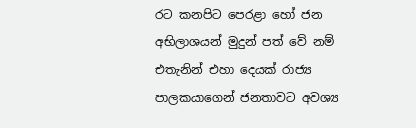රට කනපිට පෙරළා හෝ ජන අභිලාශයන් මුදුන් පත් වේ නම් එතැනින් එහා දෙයක් රාජ්‍ය පාලකයාගෙන් ජනතාවට අවශ්‍ය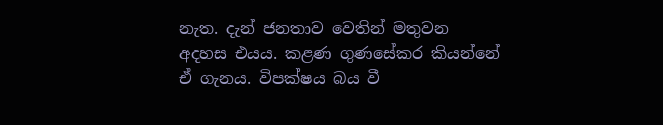නැත. දැන් ජනතාව වෙතින් මතුවන අදහස එයය. කළණ ගුණසේකර කියන්නේ ඒ ගැනය. විපක්ෂය බය වී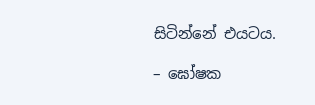සිටින්නේ එයටය.

– ඝෝෂක